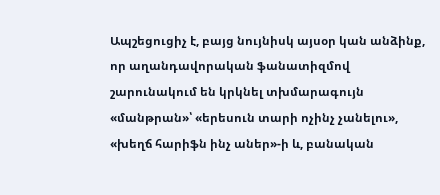Ապշեցուցիչ է, բայց նույնիսկ այսօր կան անձինք, որ աղանդավորական ֆանատիզմով շարունակում են կրկնել տխմարագույն «մանթրան»՝ «երեսուն տարի ոչինչ չանելու», «խեղճ հարիֆն ինչ աներ»-ի և, բանական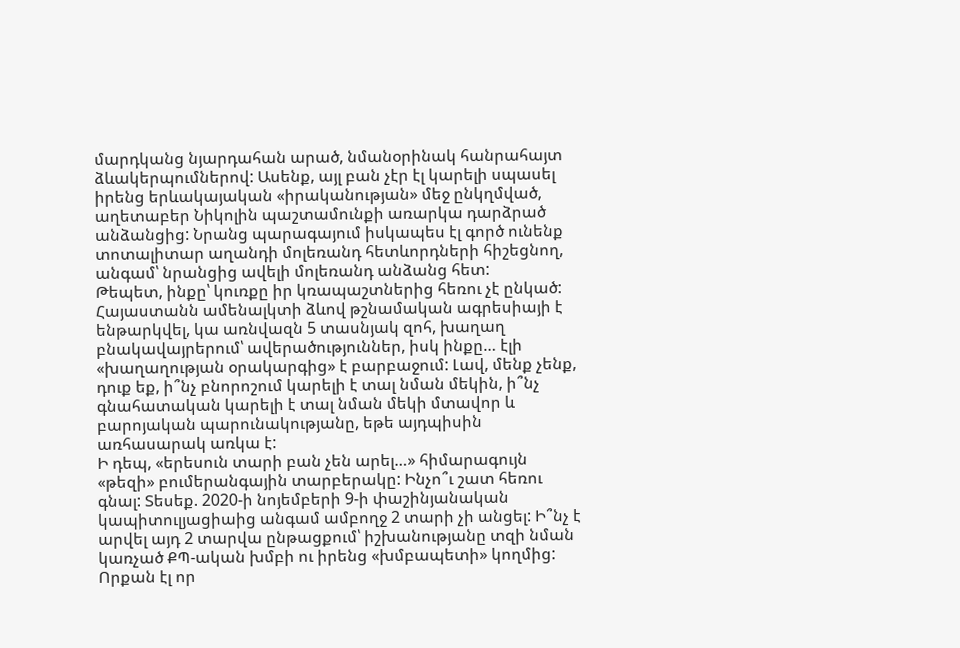մարդկանց նյարդահան արած, նմանօրինակ հանրահայտ ձևակերպումներով: Ասենք, այլ բան չէր էլ կարելի սպասել իրենց երևակայական «իրականության» մեջ ընկղմված, աղետաբեր Նիկոլին պաշտամունքի առարկա դարձրած անձանցից: Նրանց պարագայում իսկապես էլ գործ ունենք տոտալիտար աղանդի մոլեռանդ հետևորդների հիշեցնող, անգամ՝ նրանցից ավելի մոլեռանդ անձանց հետ:
Թեպետ, ինքը՝ կուռքը իր կռապաշտներից հեռու չէ ընկած: Հայաստանն ամենալկտի ձևով թշնամական ագրեսիայի է ենթարկվել, կա առնվազն 5 տասնյակ զոհ, խաղաղ բնակավայրերում՝ ավերածություններ, իսկ ինքը… էլի «խաղաղության օրակարգից» է բարբաջում: Լավ, մենք չենք, դուք եք, ի՞նչ բնորոշում կարելի է տալ նման մեկին, ի՞նչ գնահատական կարելի է տալ նման մեկի մտավոր և բարոյական պարունակությանը, եթե այդպիսին առհասարակ առկա է:
Ի դեպ, «երեսուն տարի բան չեն արել…» հիմարագույն «թեզի» բումերանգային տարբերակը: Ինչո՞ւ շատ հեռու գնալ: Տեսեք. 2020-ի նոյեմբերի 9-ի փաշինյանական կապիտուլյացիաից անգամ ամբողջ 2 տարի չի անցել: Ի՞նչ է արվել այդ 2 տարվա ընթացքում՝ իշխանությանը տզի նման կառչած ՔՊ-ական խմբի ու իրենց «խմբապետի» կողմից:
Որքան էլ որ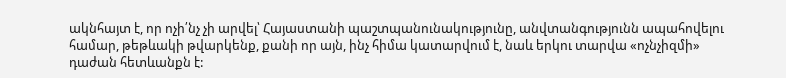ակնհայտ է, որ ոչի՛նչ չի արվել՝ Հայաստանի պաշտպանունակությունը, անվտանգությունն ապահովելու համար, թեթևակի թվարկենք, քանի որ այն, ինչ հիմա կատարվում է, նաև երկու տարվա «ոչնչիզմի» դաժան հետևանքն է: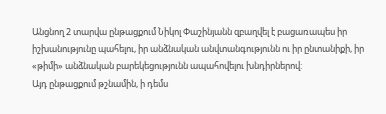Անցնող 2 տարվա ընթացքում Նիկոլ Փաշինյանն զբաղվել է բացառապես իր իշխանությունը պահելու, իր անձնական անվտանգությունն ու իր ընտանիքի, իր «թիմի» անձնական բարեկեցությունն ապահովելու խնդիրներով:
Այդ ընթացքում թշնամին, ի դեմս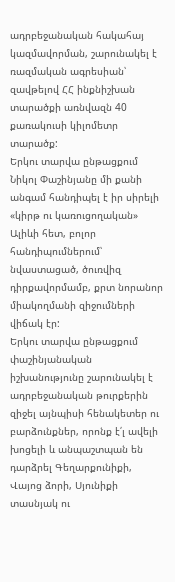ադրբեջանական հակահայ կազմավորման, շարունակել է ռազմական ագրեսիան՝ զավթելով ՀՀ ինքնիշխան տարածքի առնվազն 40 քառակուսի կիլոմետր տարածք:
Երկու տարվա ընթացքում Նիկոլ Փաշինյանը մի քանի անգամ հանդիպել է իր սիրելի «կիրթ ու կառուցողական» Ալիևի հետ, բոլոր հանդիպումներում՝ նվաստացած, ծուռվիզ դիրքավորմամբ, քրտ նորանոր միակողմանի զիջումների վիճակ էր:
Երկու տարվա ընթացքում փաշինյանական իշխանությունը շարունակել է ադրբեջանական թուրքերին զիջել այնպիսի հենակետեր ու բարձունքներ, որոնք է՛լ ավելի խոցելի և անպաշտպան են դարձրել Գեղարքունիքի, Վայոց ձորի, Սյունիքի տասնյակ ու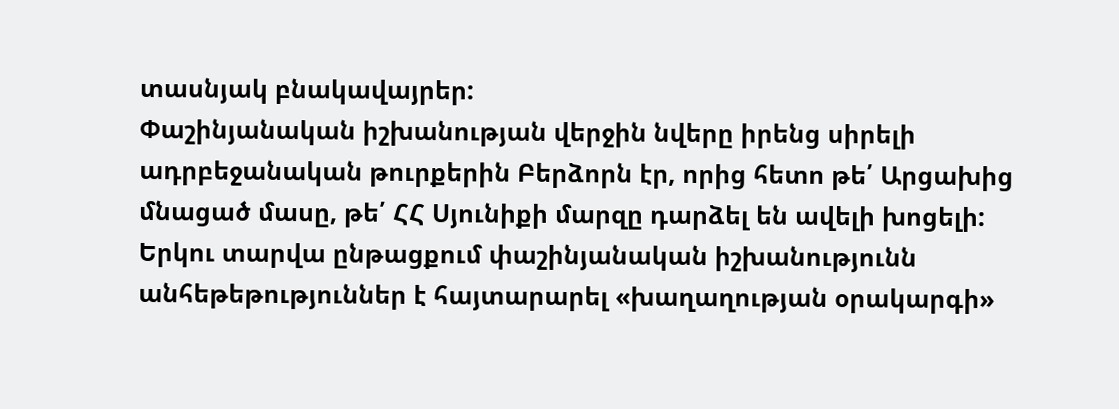տասնյակ բնակավայրեր:
Փաշինյանական իշխանության վերջին նվերը իրենց սիրելի ադրբեջանական թուրքերին Բերձորն էր, որից հետո թե՛ Արցախից մնացած մասը, թե՛ ՀՀ Սյունիքի մարզը դարձել են ավելի խոցելի:
Երկու տարվա ընթացքում փաշինյանական իշխանությունն անհեթեթություններ է հայտարարել «խաղաղության օրակարգի»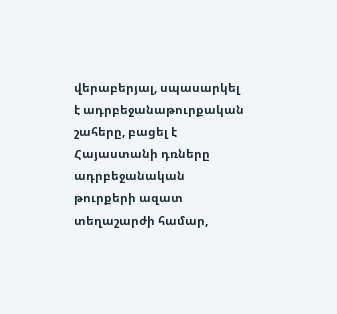վերաբերյալ, սպասարկել է ադրբեջանաթուրքական շահերը, բացել է Հայաստանի դռները ադրբեջանական թուրքերի ազատ տեղաշարժի համար,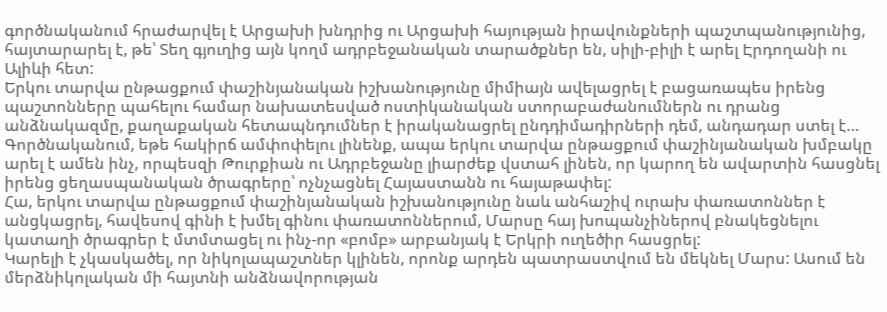գործնականում հրաժարվել է Արցախի խնդրից ու Արցախի հայության իրավունքների պաշտպանությունից, հայտարարել է, թե՝ Տեղ գյուղից այն կողմ ադրբեջանական տարածքներ են, սիլի-բիլի է արել Էրդողանի ու Ալիևի հետ:
Երկու տարվա ընթացքում փաշինյանական իշխանությունը միմիայն ավելացրել է բացառապես իրենց պաշտոնները պահելու համար նախատեսված ոստիկանական ստորաբաժանումներն ու դրանց անձնակազմը, քաղաքական հետապնդումներ է իրականացրել ընդդիմադիրների դեմ, անդադար ստել է…
Գործնականում, եթե հակիրճ ամփոփելու լինենք, ապա երկու տարվա ընթացքում փաշինյանական խմբակը արել է ամեն ինչ, որպեսզի Թուրքիան ու Ադրբեջանը լիարժեք վստահ լինեն, որ կարող են ավարտին հասցնել իրենց ցեղասպանական ծրագրերը՝ ոչնչացնել Հայաստանն ու հայաթափել:
Հա, երկու տարվա ընթացքում փաշինյանական իշխանությունը նաև անհաշիվ ուրախ փառատոններ է անցկացրել, հավեսով գինի է խմել գինու փառատոններում, Մարսը հայ խոպանչիներով բնակեցնելու կատաղի ծրագրեր է մտմտացել ու ինչ-որ «բոմբ» արբանյակ է Երկրի ուղեծիր հասցրել:
Կարելի է չկասկածել, որ նիկոլապաշտներ կլինեն, որոնք արդեն պատրաստվում են մեկնել Մարս: Ասում են մերձնիկոլական մի հայտնի անձնավորության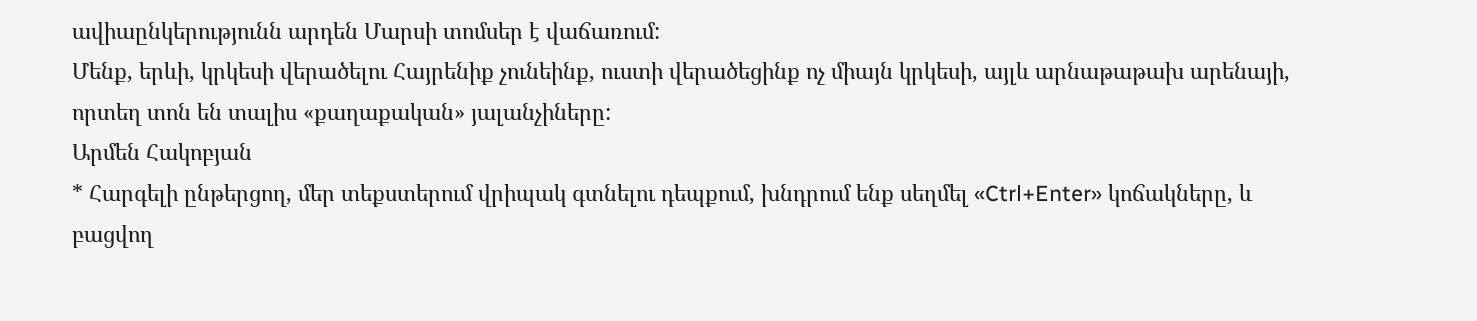ավիաընկերությունն արդեն Մարսի տոմսեր է վաճառում:
Մենք, երևի, կրկեսի վերածելու Հայրենիք չունեինք, ուստի վերածեցինք ոչ միայն կրկեսի, այլև արնաթաթախ արենայի, որտեղ տոն են տալիս «քաղաքական» յալանչիները:
Արմեն Հակոբյան
* Հարգելի ընթերցող, մեր տեքստերում վրիպակ գտնելու դեպքում, խնդրում ենք սեղմել «Ctrl+Enter» կոճակները, և բացվող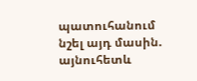պատուհանում նշել այդ մասին. այնուհետև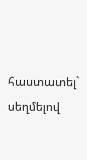հաստատել` սեղմելով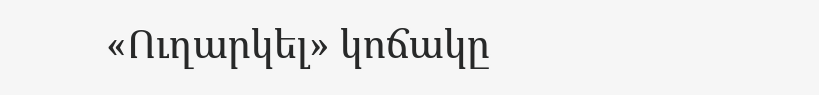«Ուղարկել» կոճակը